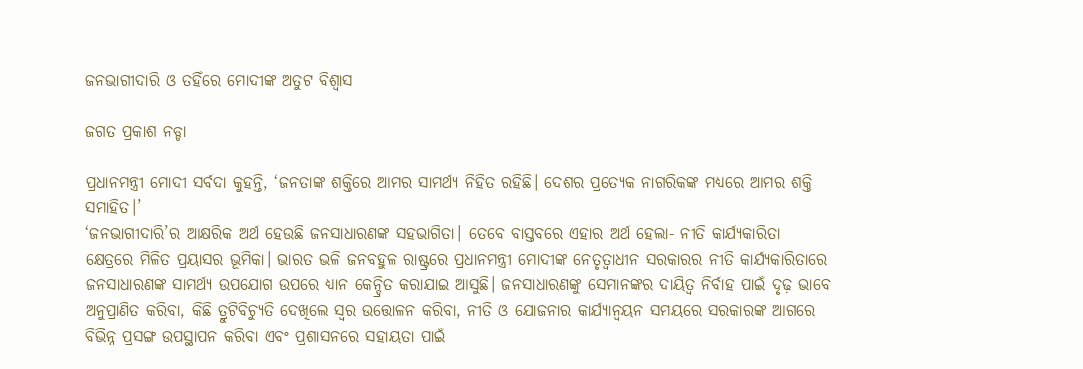ଜନଭାଗୀଦାରି ଓ ତହିଁରେ ମୋଦୀଙ୍କ ଅତୁଟ ବିଶ୍ୱାସ

ଜଗତ ପ୍ରକାଶ ନଡ୍ଡା

ପ୍ରଧାନମନ୍ତ୍ରୀ ମୋଦୀ ସର୍ବଦା କୁହନ୍ତି, ‘ଜନତାଙ୍କ ଶକ୍ତିରେ ଆମର ସାମର୍ଥ୍ୟ ନିହିତ ରହିଛି। ଦେଶର ପ୍ରତ୍ୟେକ ନାଗରିକଙ୍କ ମଧ୍ୟରେ ଆମର ଶକ୍ତି ସମାହିତ।’
‘ଜନଭାଗୀଦାରି’ର ଆକ୍ଷରିକ ଅର୍ଥ ହେଉଛି ଜନସାଧାରଣଙ୍କ ସହଭାଗିତା। ତେବେ ବାସ୍ତବରେ ଏହାର ଅର୍ଥ ହେଲା- ନୀତି କାର୍ଯ୍ୟକାରିତା କ୍ଷେତ୍ରରେ ମିଳିତ ପ୍ରୟାସର ଭୂମିକା। ଭାରତ ଭଳି ଜନବହୁଳ ରାଷ୍ଟ୍ରରେ ପ୍ରଧାନମନ୍ତ୍ରୀ ମୋଦୀଙ୍କ ନେତୃତ୍ୱାଧୀନ ସରକାରର ନୀତି କାର୍ଯ୍ୟକାରିତାରେ ଜନସାଧାରଣଙ୍କ ସାମର୍ଥ୍ୟ ଉପଯୋଗ ଉପରେ ଧ୍ୟାନ କେନ୍ଦ୍ରିତ କରାଯାଇ ଆସୁଛି। ଜନସାଧାରଣଙ୍କୁ ସେମାନଙ୍କର ଦାୟିତ୍ୱ ନିର୍ବାହ ପାଇଁ ଦୃଢ଼ ଭାବେ ଅନୁପ୍ରାଣିତ କରିବା, କିଛି ତ୍ରୁଟିବିଚ୍ୟୁତି ଦେଖିଲେ ସ୍ୱର ଉତ୍ତୋଳନ କରିବା, ନୀତି ଓ ଯୋଜନାର କାର୍ଯ୍ୟାନ୍ବୟନ ସମୟରେ ସରକାରଙ୍କ ଆଗରେ ବିଭିନ୍ନ ପ୍ରସଙ୍ଗ ଉପସ୍ଥାପନ କରିବା ଏବଂ ପ୍ରଶାସନରେ ସହାୟତା ପାଇଁ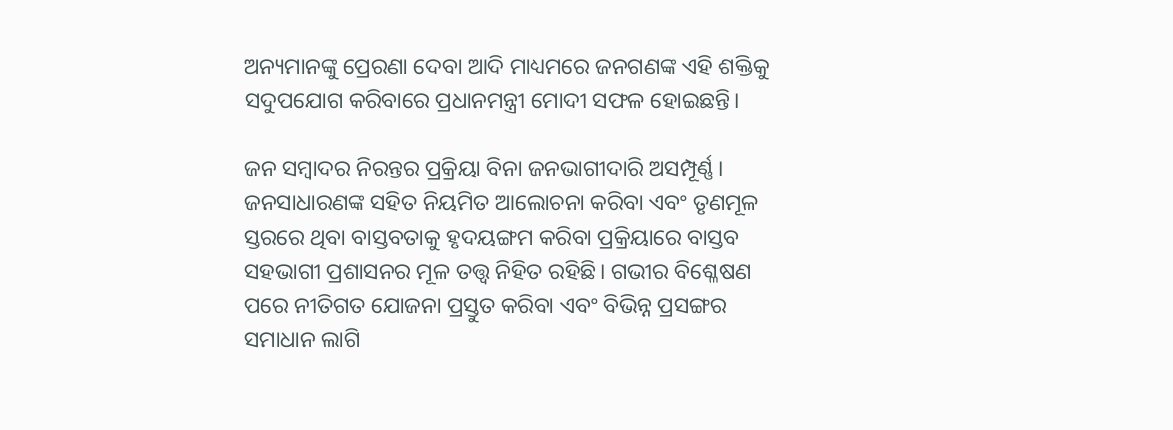ଅନ୍ୟମାନଙ୍କୁ ପ୍ରେରଣା ଦେବା ଆଦି ମାଧ୍ୟମରେ ଜନଗଣଙ୍କ ଏହି ଶକ୍ତିକୁ ସଦୁପଯୋଗ କରିବାରେ ପ୍ରଧାନମନ୍ତ୍ରୀ ମୋଦୀ ସଫଳ ହୋଇଛନ୍ତି।

ଜନ ସମ୍ବାଦର ନିରନ୍ତର ପ୍ରକ୍ରିୟା ବିନା ଜନଭାଗୀଦାରି ଅସମ୍ପୂର୍ଣ୍ଣ। ଜନସାଧାରଣଙ୍କ ସହିତ ନିୟମିତ ଆଲୋଚନା କରିବା ଏବଂ ତୃଣମୂଳ ସ୍ତରରେ ଥିବା ବାସ୍ତବତାକୁ ହୃଦୟଙ୍ଗମ କରିବା ପ୍ରକ୍ରିୟାରେ ବାସ୍ତବ ସହଭାଗୀ ପ୍ରଶାସନର ମୂଳ ତତ୍ତ୍ୱ ନିହିତ ରହିଛି। ଗଭୀର ବିଶ୍ଳେଷଣ ପରେ ନୀତିଗତ ଯୋଜନା ପ୍ରସ୍ତୁତ କରିବା ଏବଂ ବିଭିନ୍ନ ପ୍ରସଙ୍ଗର ସମାଧାନ ଲାଗି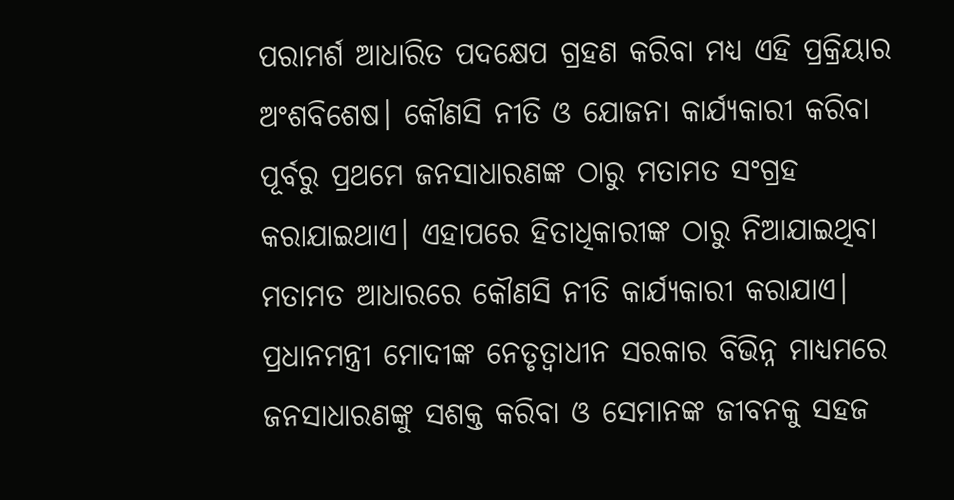ପରାମର୍ଶ ଆଧାରିତ ପଦକ୍ଷେପ ଗ୍ରହଣ କରିବା ମଧ୍ୟ ଏହି ପ୍ରକ୍ରିୟାର ଅଂଶବିଶେଷ। କୌଣସି ନୀତି ଓ ଯୋଜନା କାର୍ଯ୍ୟକାରୀ କରିବା ପୂର୍ବରୁ ପ୍ରଥମେ ଜନସାଧାରଣଙ୍କ ଠାରୁ ମତାମତ ସଂଗ୍ରହ କରାଯାଇଥାଏ। ଏହାପରେ ହିତାଧିକାରୀଙ୍କ ଠାରୁ ନିଆଯାଇଥିବା ମତାମତ ଆଧାରରେ କୌଣସି ନୀତି କାର୍ଯ୍ୟକାରୀ କରାଯାଏ। ପ୍ରଧାନମନ୍ତ୍ରୀ ମୋଦୀଙ୍କ ନେତୃତ୍ୱାଧୀନ ସରକାର ବିଭିନ୍ନ ମାଧ୍ୟମରେ ଜନସାଧାରଣଙ୍କୁ ସଶକ୍ତ କରିବା ଓ ସେମାନଙ୍କ ଜୀବନକୁ ସହଜ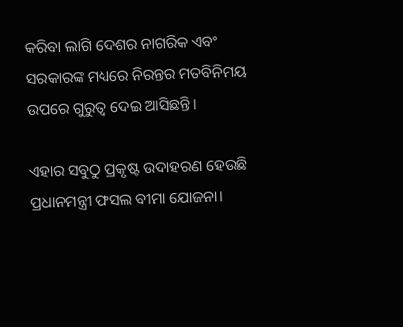କରିବା ଲାଗି ଦେଶର ନାଗରିକ ଏବଂ ସରକାରଙ୍କ ମଧ୍ୟରେ ନିରନ୍ତର ମତବିନିମୟ ଉପରେ ଗୁରୁତ୍ୱ ଦେଇ ଆସିଛନ୍ତି।

ଏହାର ସବୁଠୁ ପ୍ରକୃଷ୍ଟ ଉଦାହରଣ ହେଉଛି ପ୍ରଧାନମନ୍ତ୍ରୀ ଫସଲ ବୀମା ଯୋଜନା।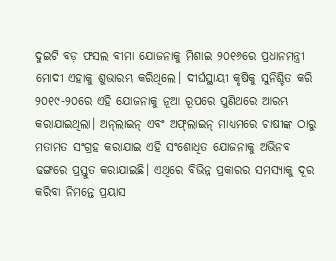ଦୁଇଟି ବଡ଼ ଫସଲ ବୀମା ଯୋଜନାକୁ ମିଶାଇ ୨୦୧୬ରେ ପ୍ରଧାନମନ୍ତ୍ରୀ ମୋଦୀ ଏହାକୁ ଶୁଭାରମ୍ଭ କରିଥିଲେ। ଦୀର୍ଘସ୍ଥାୟୀ କୃଷିକୁ ସୁନିଶ୍ଚିତ କରି ୨୦୧୯-୨୦ରେ ଏହି ଯୋଜନାକୁ ନୂଆ ରୂପରେ ପୁଣିଥରେ ଆରମ୍ଭ କରାଯାଇଥିଲା। ଅନ୍‌ଲାଇନ୍‌ ଏବଂ ଅଫ୍‌ଲାଇନ୍‌ ମାଧ୍ୟମରେ ଚାଷୀଙ୍କ ଠାରୁ ମତାମତ ସଂଗ୍ରହ କରାଯାଇ ଏହି ସଂଶୋଧିତ ଯୋଜନାକୁ ଅଭିନବ ଢଙ୍ଗରେ ପ୍ରସ୍ତୁତ କରାଯାଇଛି। ଏଥିରେ ବିଭିନ୍ନ ପ୍ରକାରର ସମସ୍ୟାକୁ ଦୂର କରିବା ନିମନ୍ତେ ପ୍ରୟାସ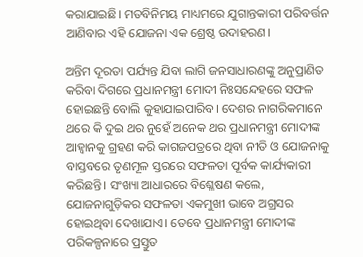କରାଯାଇଛି। ମତବିନିମୟ ମାଧ୍ୟମରେ ଯୁଗାନ୍ତକାରୀ ପରିବର୍ତ୍ତନ ଆଣିବାର ଏହି ଯୋଜନା ଏକ ଶ୍ରେଷ୍ଠ ଉଦାହରଣ।

ଅନ୍ତିମ ଦୂରତା ପର୍ଯ୍ୟନ୍ତ ଯିବା ଲାଗି ଜନସାଧାରଣଙ୍କୁ ଅନୁପ୍ରାଣିତ କରିବା ଦିଗରେ ପ୍ରଧାନମନ୍ତ୍ରୀ ମୋଦୀ ନିଃସନ୍ଦେହରେ ସଫଳ ହୋଇଛନ୍ତି ବୋଲି କୁହାଯାଇପାରିବ। ଦେଶର ନାଗରିକମାନେ ଥରେ କି ଦୁଇ ଥର ନୁହେଁ ଅନେକ ଥର ପ୍ରଧାନମନ୍ତ୍ରୀ ମୋଦୀଙ୍କ ଆହ୍ୱାନକୁ ଗ୍ରହଣ କରି କାଗଜପତ୍ରରେ ଥିବା ନୀତି ଓ ଯୋଜନାକୁ ବାସ୍ତବରେ ତୃଣମୂଳ ସ୍ତରରେ ସଫଳତା ପୂର୍ବକ କାର୍ଯ୍ୟକାରୀ କରିଛନ୍ତି। ସଂଖ୍ୟା ଆଧାରରେ ବିଶ୍ଳେଷଣ କଲେ, ଯୋଜନାଗୁଡ଼ିକର ସଫଳତା ଏକମୁଖୀ ଭାବେ ଅଗ୍ରସର ହୋଇଥିବା ଦେଖାଯାଏ। ତେବେ ପ୍ରଧାନମନ୍ତ୍ରୀ ମୋଦୀଙ୍କ ପରିକଳ୍ପନାରେ ପ୍ରସ୍ତୁତ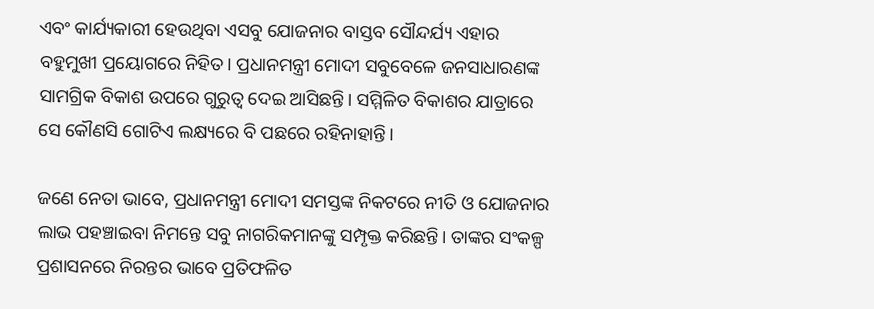ଏବଂ କାର୍ଯ୍ୟକାରୀ ହେଉଥିବା ଏସବୁ ଯୋଜନାର ବାସ୍ତବ ସୌନ୍ଦର୍ଯ୍ୟ ଏହାର ବହୁମୁଖୀ ପ୍ରୟୋଗରେ ନିହିତ। ପ୍ରଧାନମନ୍ତ୍ରୀ ମୋଦୀ ସବୁବେଳେ ଜନସାଧାରଣଙ୍କ ସାମଗ୍ରିକ ବିକାଶ ଉପରେ ଗୁରୁତ୍ୱ ଦେଇ ଆସିଛନ୍ତି। ସମ୍ମିଳିତ ବିକାଶର ଯାତ୍ରାରେ ସେ କୌଣସି ଗୋଟିଏ ଲକ୍ଷ୍ୟରେ ବି ପଛରେ ରହିନାହାନ୍ତି।

ଜଣେ ନେତା ଭାବେ, ପ୍ରଧାନମନ୍ତ୍ରୀ ମୋଦୀ ସମସ୍ତଙ୍କ ନିକଟରେ ନୀତି ଓ ଯୋଜନାର ଲାଭ ପହଞ୍ଚାଇବା ନିମନ୍ତେ ସବୁ ନାଗରିକମାନଙ୍କୁ ସମ୍ପୃକ୍ତ କରିଛନ୍ତି। ତାଙ୍କର ସଂକଳ୍ପ ପ୍ରଶାସନରେ ନିରନ୍ତର ଭାବେ ପ୍ରତିଫଳିତ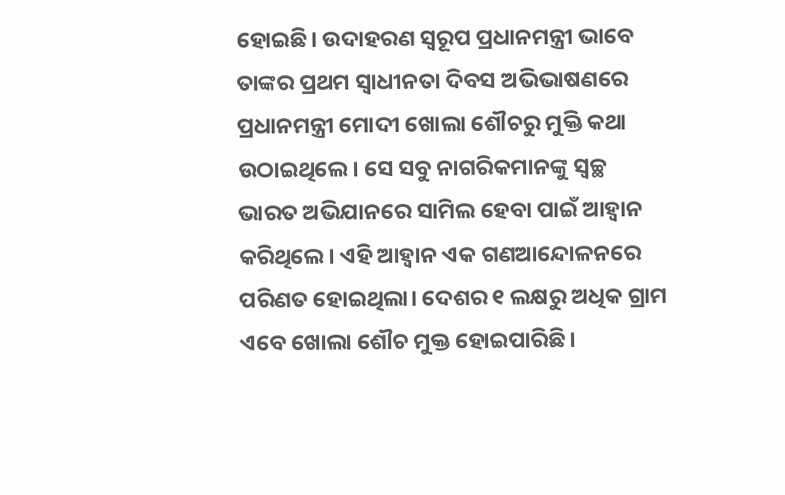ହୋଇଛି। ଉଦାହରଣ ସ୍ୱରୂପ ପ୍ରଧାନମନ୍ତ୍ରୀ ଭାବେ ତାଙ୍କର ପ୍ରଥମ ସ୍ୱାଧୀନତା ଦିବସ ଅଭିଭାଷଣରେ ପ୍ରଧାନମନ୍ତ୍ରୀ ମୋଦୀ ଖୋଲା ଶୌଚରୁ ମୁକ୍ତି କଥା ଉଠାଇଥିଲେ। ସେ ସବୁ ନାଗରିକମାନଙ୍କୁ ସ୍ୱଚ୍ଛ ଭାରତ ଅଭିଯାନରେ ସାମିଲ ହେବା ପାଇଁ ଆହ୍ୱାନ କରିଥିଲେ। ଏହି ଆହ୍ୱାନ ଏକ ଗଣଆନ୍ଦୋଳନରେ ପରିଣତ ହୋଇଥିଲା। ଦେଶର ୧ ଲକ୍ଷରୁ ଅଧିକ ଗ୍ରାମ ଏବେ ଖୋଲା ଶୌଚ ମୁକ୍ତ ହୋଇପାରିଛି।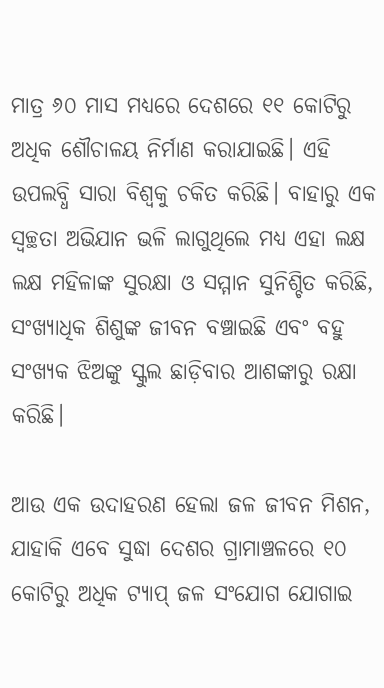ମାତ୍ର ୬୦ ମାସ ମଧ୍ୟରେ ଦେଶରେ ୧୧ କୋଟିରୁ ଅଧିକ ଶୌଚାଳୟ ନିର୍ମାଣ କରାଯାଇଛି। ଏହି ଉପଲବ୍ଧି ସାରା ବିଶ୍ୱକୁ ଚକିତ କରିଛି। ବାହାରୁ ଏକ ସ୍ୱଚ୍ଛତା ଅଭିଯାନ ଭଳି ଲାଗୁଥିଲେ ମଧ୍ୟ ଏହା ଲକ୍ଷ ଲକ୍ଷ ମହିଳାଙ୍କ ସୁରକ୍ଷା ଓ ସମ୍ମାନ ସୁନିଶ୍ଚିତ କରିଛି, ସଂଖ୍ୟାଧିକ ଶିଶୁଙ୍କ ଜୀବନ ବଞ୍ଚାଇଛି ଏବଂ ବହୁ ସଂଖ୍ୟକ ଝିଅଙ୍କୁ ସ୍କୁଲ ଛାଡ଼ିବାର ଆଶଙ୍କାରୁ ରକ୍ଷା କରିଛି।

ଆଉ ଏକ ଉଦାହରଣ ହେଲା ଜଳ ଜୀବନ ମିଶନ, ଯାହାକି ଏବେ ସୁଦ୍ଧା ଦେଶର ଗ୍ରାମାଞ୍ଚଳରେ ୧୦ କୋଟିରୁ ଅଧିକ ଟ୍ୟାପ୍‌ ଜଳ ସଂଯୋଗ ଯୋଗାଇ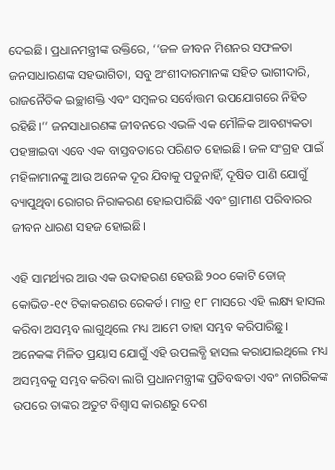ଦେଇଛି। ପ୍ରଧାନମନ୍ତ୍ରୀଙ୍କ ଉକ୍ତିରେ, ‘‘ଜଳ ଜୀବନ ମିଶନର ସଫଳତା ଜନସାଧାରଣଙ୍କ ସହଭାଗିତା, ସବୁ ଅଂଶୀଦାରମାନଙ୍କ ସହିତ ଭାଗୀଦାରି, ରାଜନୈତିକ ଇଚ୍ଛାଶକ୍ତି ଏବଂ ସମ୍ବଳର ସର୍ବୋତ୍ତମ ଉପଯୋଗରେ ନିହିତ ରହିଛି।’’ ଜନସାଧାରଣଙ୍କ ଜୀବନରେ ଏଭଳି ଏକ ମୌଳିକ ଆବଶ୍ୟକତା ପହଞ୍ଚାଇବା ଏବେ ଏକ ବାସ୍ତବତାରେ ପରିଣତ ହୋଇଛି। ଜଳ ସଂଗ୍ରହ ପାଇଁ ମହିଳାମାନଙ୍କୁ ଆଉ ଅନେକ ଦୂର ଯିବାକୁ ପଡୁନାହିଁ, ଦୂଷିତ ପାଣି ଯୋଗୁଁ ବ୍ୟାପୁଥିବା ରୋଗର ନିରାକରଣ ହୋଇପାରିଛି ଏବଂ ଗ୍ରାମୀଣ ପରିବାରର ଜୀବନ ଧାରଣ ସହଜ ହୋଇଛି।

ଏହି ସାମର୍ଥ୍ୟର ଆଉ ଏକ ଉଦାହରଣ ହେଉଛି ୨୦୦ କୋଟି ଡୋଜ୍‌ କୋଭିଡ-୧୯ ଟିକାକରଣର ରେକର୍ଡ। ମାତ୍ର ୧୮ ମାସରେ ଏହି ଲକ୍ଷ୍ୟ ହାସଲ କରିବା ଅସମ୍ଭବ ଲାଗୁଥିଲେ ମଧ୍ୟ ଆମେ ତାହା ସମ୍ଭବ କରିପାରିଛୁ। ଅନେକଙ୍କ ମିଳିତ ପ୍ରୟାସ ଯୋଗୁଁ ଏହି ଉପଲବ୍ଧି ହାସଲ କରାଯାଇଥିଲେ ମଧ୍ୟ ଅସମ୍ଭବକୁ ସମ୍ଭବ କରିବା ଲାଗି ପ୍ରଧାନମନ୍ତ୍ରୀଙ୍କ ପ୍ରତିବଦ୍ଧତା ଏବଂ ନାଗରିକଙ୍କ ଉପରେ ତାଙ୍କର ଅତୁଟ ବିଶ୍ୱାସ କାରଣରୁ ଦେଶ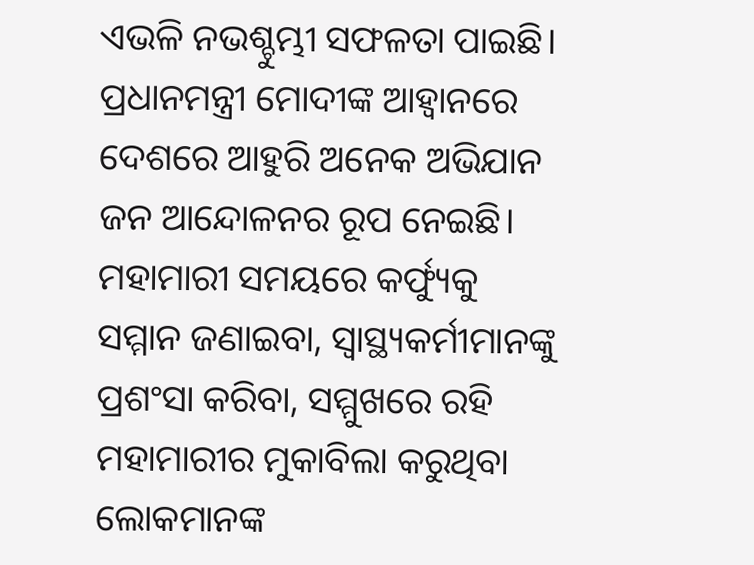ଏଭଳି ନଭଶ୍ଚୁମ୍ଭୀ ସଫଳତା ପାଇଛି। ପ୍ରଧାନମନ୍ତ୍ରୀ ମୋଦୀଙ୍କ ଆହ୍ୱାନରେ ଦେଶରେ ଆହୁରି ଅନେକ ଅଭିଯାନ ଜନ ଆନ୍ଦୋଳନର ରୂପ ନେଇଛି। ମହାମାରୀ ସମୟରେ କର୍ଫ୍ୟୁକୁ ସମ୍ମାନ ଜଣାଇବା, ସ୍ୱାସ୍ଥ୍ୟକର୍ମୀମାନଙ୍କୁ ପ୍ରଶଂସା କରିବା, ସମ୍ମୁଖରେ ରହି ମହାମାରୀର ମୁକାବିଲା କରୁଥିବା ଲୋକମାନଙ୍କ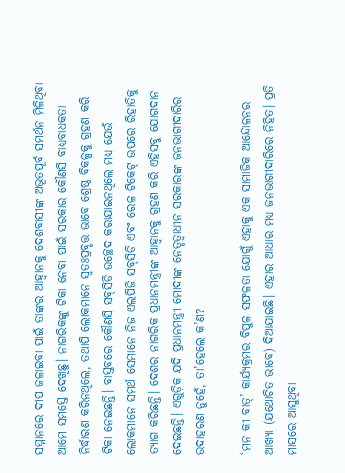ସମ୍ମାନରେ ଦୀପ ଜଳାଇବା ପାଇଁ ତାଙ୍କର ଆହ୍ୱାନକୁ ଦେଶବାସୀଙ୍କ ଅଭୂତପୂର୍ବ ସମର୍ଥନ ମିଳିଥିବା ଆମେ ସମସ୍ତେ ଦେଖିଛୁ। ନାଗରିକଙ୍କୁ ଟିକା ନେବା ପାଇଁ ସରକାର କୌଣସି ବାଧ୍ୟବାଧକତା ନିର୍ଦ୍ଧାରଣ କରିନଥିଲେ, ତଥାପି ଲୋକମାନେ ସ୍ୱତଃପ୍ରବୃତ୍ତ ଭାବେ ଶ୍ରେଷ୍ଠ ବିକଳ୍ପକୁ ଗ୍ରହଣ କରି ଟିକା ନେଇଛନ୍ତି। ବାସ୍ତବରେ କୌଣସି ସବ୍‌ସିଡି ଉଚ୍ଛେଦ କରାଯାଇନଥିଲେ ମଧ୍ୟ ଯେଉଁ ଲୋକମାନେ ସମର୍ଥ ସେମାନେ ନିଜ ଏଲପିଜି ସବ୍‌ସିଡି ଏବଂ ରେଳ ଟିକେଟ୍‌ ଉପରେ ରିହାତିକୁ ତ୍ୟାଗ କରିଛନ୍ତି। ଦେଶର ନାଗରିକ ପ୍ରଧାନମନ୍ତ୍ରୀଙ୍କ ଆହ୍ୱାନକୁ ଗ୍ରହଣ କରି ଏହିସବୁ ଯୋଗଦାନ ଦେଇଛନ୍ତି। ଏଗୁଡ଼ିକ ଯଦି ପ୍ରଧାନମନ୍ତ୍ରୀ ମୋଦୀଙ୍କ ନେତୃତ୍ୱାଧୀନ ସରକାରଙ୍କ ଜନଭାଗୀଦାରିର ଉଦାହରଣ ନୁହେଁ, ତା’ହେଲେ କ’ଣ?

‘ମନ କୀ ବାତ୍‌’ କାର୍ଯ୍ୟକ୍ରମର ବିପୁଳ ସଫଳତା ଯୋଗୁଁ ଏହାକୁ ଏକ ସାମାଜିକ ଆନ୍ଦୋଳନର ଆଖ୍ୟା (ଯଥୋଚିତ ଭାବେ) ଦିଆଯାଇଛି। ଏହାର ଆଧାର ମଧ୍ୟ ଜନଭାଗୀଦାରିରେ ନିହିତ। ପ୍ରତି ମାସରେ ଆସୁଥିବା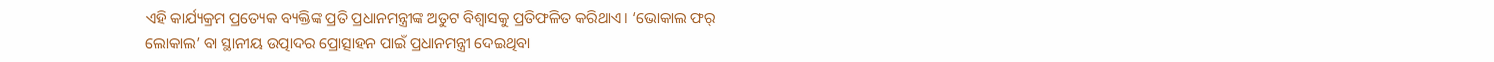ଏହି କାର୍ଯ୍ୟକ୍ରମ ପ୍ରତ୍ୟେକ ବ୍ୟକ୍ତିଙ୍କ ପ୍ରତି ପ୍ରଧାନମନ୍ତ୍ରୀଙ୍କ ଅତୁଟ ବିଶ୍ୱାସକୁ ପ୍ରତିଫଳିତ କରିଥାଏ। ‘ଭୋକାଲ ଫର୍‌ ଲୋକାଲ’ ବା ସ୍ଥାନୀୟ ଉତ୍ପାଦର ପ୍ରୋତ୍ସାହନ ପାଇଁ ପ୍ରଧାନମନ୍ତ୍ରୀ ଦେଇଥିବା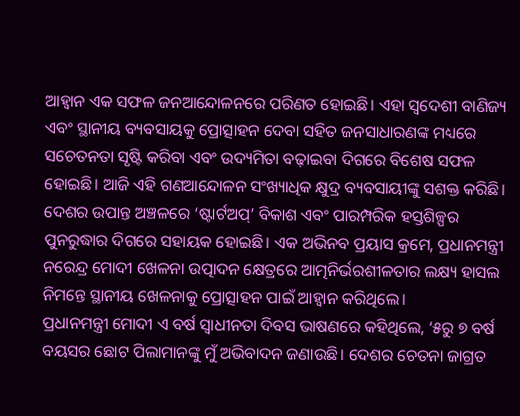ଆହ୍ୱାନ ଏକ ସଫଳ ଜନଆନ୍ଦୋଳନରେ ପରିଣତ ହୋଇଛି। ଏହା ସ୍ୱଦେଶୀ ବାଣିଜ୍ୟ ଏବଂ ସ୍ଥାନୀୟ ବ୍ୟବସାୟକୁ ପ୍ରୋତ୍ସାହନ ଦେବା ସହିତ ଜନସାଧାରଣଙ୍କ ମଧ୍ୟରେ ସଚେତନତା ସୃଷ୍ଟି କରିବା ଏବଂ ଉଦ୍ୟମିତା ବଢ଼ାଇବା ଦିଗରେ ବିଶେଷ ସଫଳ ହୋଇଛି। ଆଜି ଏହି ଗଣଆନ୍ଦୋଳନ ସଂଖ୍ୟାଧିକ କ୍ଷୁଦ୍ର ବ୍ୟବସାୟୀଙ୍କୁ ସଶକ୍ତ କରିଛି। ଦେଶର ଉପାନ୍ତ ଅଞ୍ଚଳରେ ‘ଷ୍ଟାର୍ଟଅପ୍’ ବିକାଶ ଏବଂ ପାରମ୍ପରିକ ହସ୍ତଶିଳ୍ପର ପୁନରୁଦ୍ଧାର ଦିଗରେ ସହାୟକ ହୋଇଛି। ଏକ ଅଭିନବ ପ୍ରୟାସ କ୍ରମେ, ପ୍ରଧାନମନ୍ତ୍ରୀ ନରେନ୍ଦ୍ର ମୋଦୀ ଖେଳନା ଉତ୍ପାଦନ କ୍ଷେତ୍ରରେ ଆତ୍ମନିର୍ଭରଶୀଳତାର ଲକ୍ଷ୍ୟ ହାସଲ ନିମନ୍ତେ ସ୍ଥାନୀୟ ଖେଳନାକୁ ପ୍ରୋତ୍ସାହନ ପାଇଁ ଆହ୍ୱାନ କରିଥିଲେ।
ପ୍ରଧାନମନ୍ତ୍ରୀ ମୋଦୀ ଏ ବର୍ଷ ସ୍ୱାଧୀନତା ଦିବସ ଭାଷଣରେ କହିଥିଲେ, ‘୫ରୁ ୭ ବର୍ଷ ବୟସର ଛୋଟ ପିଲାମାନଙ୍କୁ ମୁଁ ଅଭିବାଦନ ଜଣାଉଛି। ଦେଶର ଚେତନା ଜାଗ୍ରତ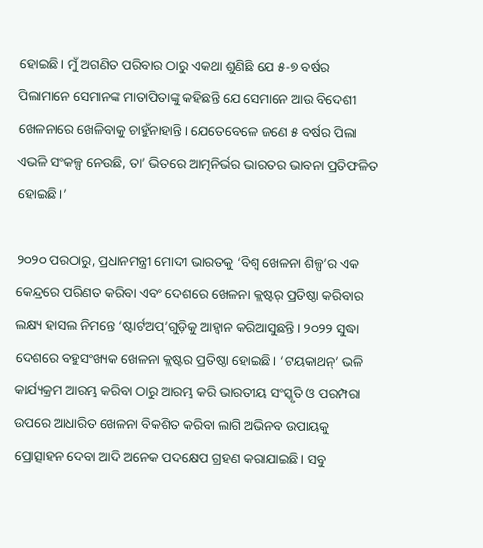ହୋଇଛି। ମୁଁ ଅଗଣିତ ପରିବାର ଠାରୁ ଏକଥା ଶୁଣିଛି ଯେ ୫-୭ ବର୍ଷର ପିଲାମାନେ ସେମାନଙ୍କ ମାତାପିତାଙ୍କୁ କହିଛନ୍ତି ଯେ ସେମାନେ ଆଉ ବିଦେଶୀ ଖେଳନାରେ ଖେଳିବାକୁ ଚାହୁଁନାହାନ୍ତି। ଯେତେବେଳେ ଜଣେ ୫ ବର୍ଷର ପିଲା ଏଭଳି ସଂକଳ୍ପ ନେଉଛି, ତା’ ଭିତରେ ଆତ୍ମନିର୍ଭର ଭାରତର ଭାବନା ପ୍ରତିଫଳିତ ହୋଇଛି।’

୨୦୨୦ ପରଠାରୁ, ପ୍ରଧାନମନ୍ତ୍ରୀ ମୋଦୀ ଭାରତକୁ ‘ବିଶ୍ୱ ଖେଳନା ଶିଳ୍ପ’ର ଏକ କେନ୍ଦ୍ରରେ ପରିଣତ କରିବା ଏବଂ ଦେଶରେ ଖେଳନା କ୍ଲଷ୍ଟର୍‌ ପ୍ରତିଷ୍ଠା କରିବାର ଲକ୍ଷ୍ୟ ହାସଲ ନିମନ୍ତେ ‘ଷ୍ଟାର୍ଟଅପ୍‌’ଗୁଡ଼ିକୁ ଆହ୍ୱାନ କରିଆସୁଛନ୍ତି। ୨୦୨୨ ସୁଦ୍ଧା ଦେଶରେ ବହୁସଂଖ୍ୟକ ଖେଳନା କ୍ଲଷ୍ଟର ପ୍ରତିଷ୍ଠା ହୋଇଛି। ‘ଟୟକାଥନ୍‌’ ଭଳି କାର୍ଯ୍ୟକ୍ରମ ଆରମ୍ଭ କରିବା ଠାରୁ ଆରମ୍ଭ କରି ଭାରତୀୟ ସଂସ୍କୃତି ଓ ପରମ୍ପରା ଉପରେ ଆଧାରିତ ଖେଳନା ବିକଶିତ କରିବା ଲାଗି ଅଭିନବ ଉପାୟକୁ ପ୍ରୋତ୍ସାହନ ଦେବା ଆଦି ଅନେକ ପଦକ୍ଷେପ ଗ୍ରହଣ କରାଯାଇଛି। ସବୁ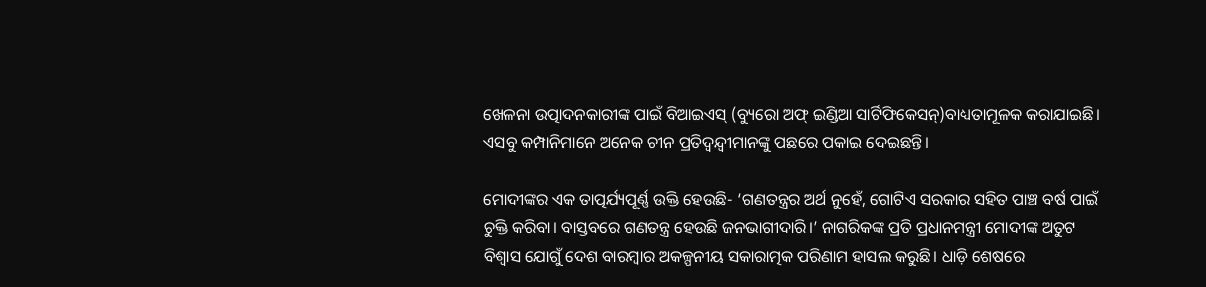ଖେଳନା ଉତ୍ପାଦନକାରୀଙ୍କ ପାଇଁ ବିଆଇଏସ୍‌ (ବ୍ୟୁରୋ ଅଫ୍‌ ଇଣ୍ଡିଆ ସାର୍ଟିଫିକେସନ୍‌)ବାଧ୍ୟତାମୂଳକ କରାଯାଇଛି। ଏସବୁ କମ୍ପାନିମାନେ ଅନେକ ଚୀନ ପ୍ରତିଦ୍ୱନ୍ଦ୍ୱୀମାନଙ୍କୁ ପଛରେ ପକାଇ ଦେଇଛନ୍ତି।

ମୋଦୀଙ୍କର ଏକ ତାତ୍ପର୍ଯ୍ୟପୂର୍ଣ୍ଣ ଉକ୍ତି ହେଉଛି- ‘ଗଣତନ୍ତ୍ରର ଅର୍ଥ ନୁହେଁ, ଗୋଟିଏ ସରକାର ସହିତ ପାଞ୍ଚ ବର୍ଷ ପାଇଁ ଚୁକ୍ତି କରିବା। ବାସ୍ତବରେ ଗଣତନ୍ତ୍ର ହେଉଛି ଜନଭାଗୀଦାରି।’ ନାଗରିକଙ୍କ ପ୍ରତି ପ୍ରଧାନମନ୍ତ୍ରୀ ମୋଦୀଙ୍କ ଅତୁଟ ବିଶ୍ୱାସ ଯୋଗୁଁ ଦେଶ ବାରମ୍ବାର ଅକଳ୍ପନୀୟ ସକାରାତ୍ମକ ପରିଣାମ ହାସଲ କରୁଛି। ଧାଡ଼ି ଶେଷରେ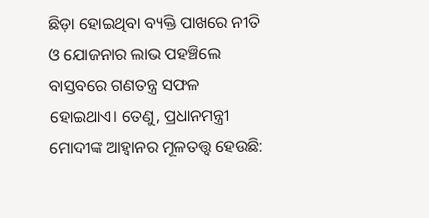ଛିଡ଼ା ହୋଇଥିବା ବ୍ୟକ୍ତି ପାଖରେ ନୀତି ଓ ଯୋଜନାର ଲାଭ ପହଞ୍ଚିଲେ ବାସ୍ତବରେ ଗଣତନ୍ତ୍ର ସଫଳ ହୋଇଥାଏ। ତେଣୁ, ପ୍ରଧାନମନ୍ତ୍ରୀ ମୋଦୀଙ୍କ ଆହ୍ୱାନର ମୂଳତତ୍ତ୍ୱ ହେଉଛି: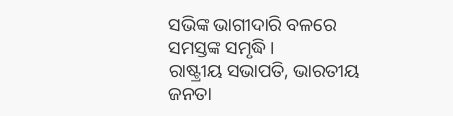ସଭିଙ୍କ ଭାଗୀଦାରି ବଳରେ ସମସ୍ତଙ୍କ ସମୃଦ୍ଧି।
ରାଷ୍ଟ୍ରୀୟ ସଭାପତି, ଭାରତୀୟ ଜନତା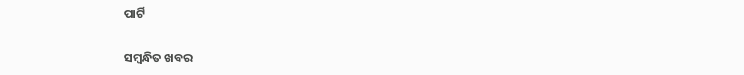ପାର୍ଟି

ସମ୍ବନ୍ଧିତ ଖବର